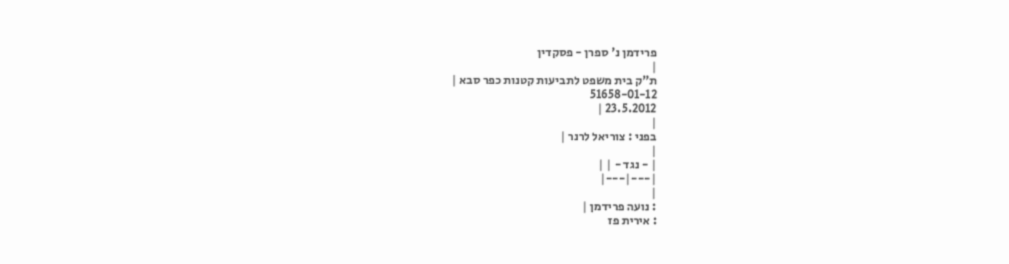פרידמן נ' ספרן - פסקדין
|
ת"ק בית משפט לתביעות קטנות כפר סבא |
51658-01-12
23.5.2012 |
|
בפני : צוריאל לרנר |
|
| - נגד - | |
|---|---|
|
: נועה פרידמן |
: אירית פז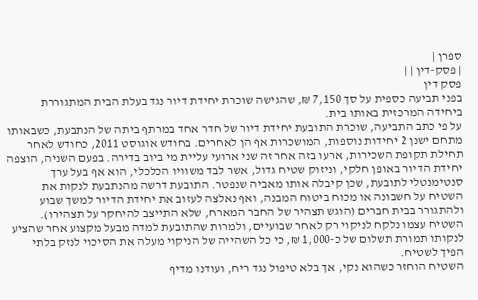ספרן |
| פסק-דין | |
פסק דין
בפני תביעה כספית על סך 7,150 ₪, שהגישה שוכרת יחידת דיור נגד בעלת הבית המתגוררת ביחידה המרכזית באותו בית.
על פי כתב התביעה, שוכרת התובעת יחידת דיור של חדר אחד במרתף ביתה של הנתבעת, כשבאותו מתחם ישנן 2 יחידות נוספות, המושכרות אף הן לאחרים. בחודש אוגוסט 2011, כחודש לאחר תחילת תקופת השכירות, ארעו בזה אחר זה שני ארועי עליית מי ביוב בדירה. בפעם השניה, הוצפה יחידת הדיור באופן חלקי, וניזוק שטיח גדול, אשר לבד משוויו הכלכלי, הוא אף בעל ערך סנטימנטלי לתובעת, שכן קיבלה אותו מאביה שנפטר. התובעת דרשה מהנתבעת לנקות את השטיח על חשבונה או מכוח ביטוח המבנה, ואף נאלצה לעזוב את יחידת הדיור למשך שבוע ולהתגורר בבית חברים (הוגש תצהיר של החבר המארח, שלא התייצב להיחקר על תצהירו). השטיח עצמו נלקח לניקוי רק לאחר שבועיים, ולמרות שהתובעת למדה מבעל מקצוע אחר שהציע לנקותו תמורת תשלום של כ-1,000 ₪, כי כל השהייה של הניקוי מעלה את הסיכוי לנזק בלתי הפיך לשטיח.
השטיח הוחזר כשהוא נקי, אך בלא טיפול נגד ריח, ועודנו מדיף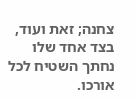צחנה; זאת ועוד, בצד אחד שלו נחתך השטיח לכל אורכו.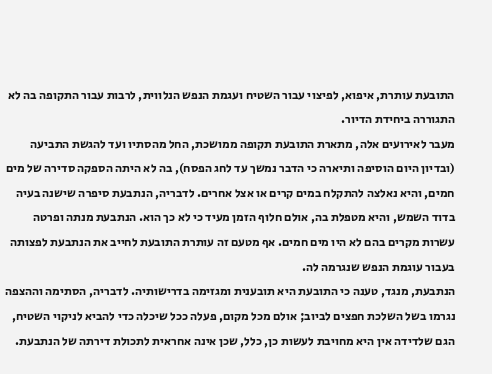התובעת עותרת, איפוא, לפיצוי עבור השטיח ועגמת הנפש הנלווית, לרבות עבור התקופה בה לא התגוררה ביחידת הדיור.
מעבר לאירועים אלה, מתארת התובעת תקופה ממושכת, החל מהסתיו ועד להגשת התביעה (ובדיון היום הוסיפה ותיארה כי הדבר נמשך עד לחג הפסח), בה לא היתה הספקה סדירה של מים חמים, והיא נאלצה להתקלח במים קרים או אצל אחרים. לדבריה, הנתבעת סיפרה שישנה בעיה בדוד השמש, והיא מטפלת בה, אולם חלוף הזמן מעיד כי לא כך הוא. הנתבעת מנתה ופרטה עשרות מקרים בהם לא היו מים חמים. אף מטעם זה עותרת התובעת לחייב את הנתבעת לפצותה בעבור עוגמת הנפש שנגרמה לה.
הנתבעת, מנגד, טענה כי התובעת היא תובענית ומגזימה בדרישותיה. לדבריה, הסתימה וההצפה נגרמו בשל השלכת חפצים לביוב; אולם מכל מקום, פעלה ככל שיכלה כדי להביא לניקוי השטיח, הגם שלדידה אין היא מחויבת לעשות כן, כלל, שכן אינה אחראית לתכולת דירתה של הנתבעת.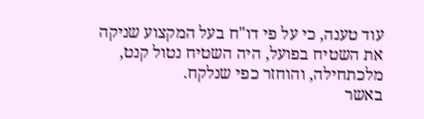עוד טענה, כי על פי דו"ח בעל המקצוע שניקה את השטיח בפועל, היה השטיח נטול קנט, מלכתחילה, והוחזר כפי שנלקח.
באשר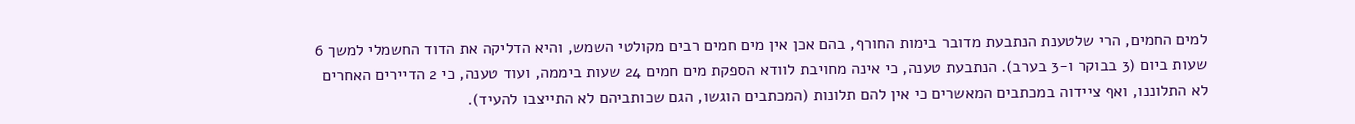למים החמים, הרי שלטענת הנתבעת מדובר בימות החורף, בהם אכן אין מים חמים רבים מקולטי השמש, והיא הדליקה את הדוד החשמלי למשך 6 שעות ביום (3 בבוקר ו-3 בערב). הנתבעת טענה, כי אינה מחויבת לוודא הספקת מים חמים 24 שעות ביממה, ועוד טענה, כי 2 הדיירים האחרים לא התלוננו, ואף ציידוה במכתבים המאשרים כי אין להם תלונות (המכתבים הוגשו, הגם שכותביהם לא התייצבו להעיד).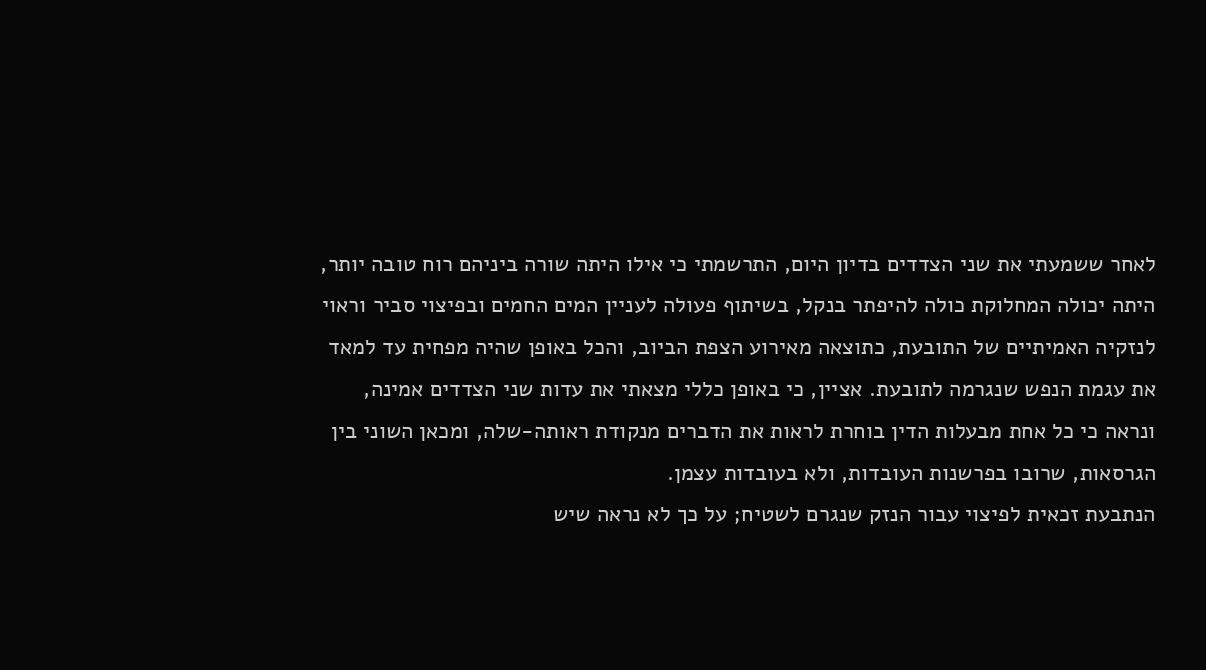לאחר ששמעתי את שני הצדדים בדיון היום, התרשמתי כי אילו היתה שורה ביניהם רוח טובה יותר, היתה יכולה המחלוקת כולה להיפתר בנקל, בשיתוף פעולה לעניין המים החמים ובפיצוי סביר וראוי לנזקיה האמיתיים של התובעת, כתוצאה מאירוע הצפת הביוב, והכל באופן שהיה מפחית עד למאד את עגמת הנפש שנגרמה לתובעת. אציין, כי באופן כללי מצאתי את עדות שני הצדדים אמינה, ונראה כי כל אחת מבעלות הדין בוחרת לראות את הדברים מנקודת ראותה-שלה, ומכאן השוני בין הגרסאות, שרובו בפרשנות העובדות, ולא בעובדות עצמן.
הנתבעת זכאית לפיצוי עבור הנזק שנגרם לשטיח; על כך לא נראה שיש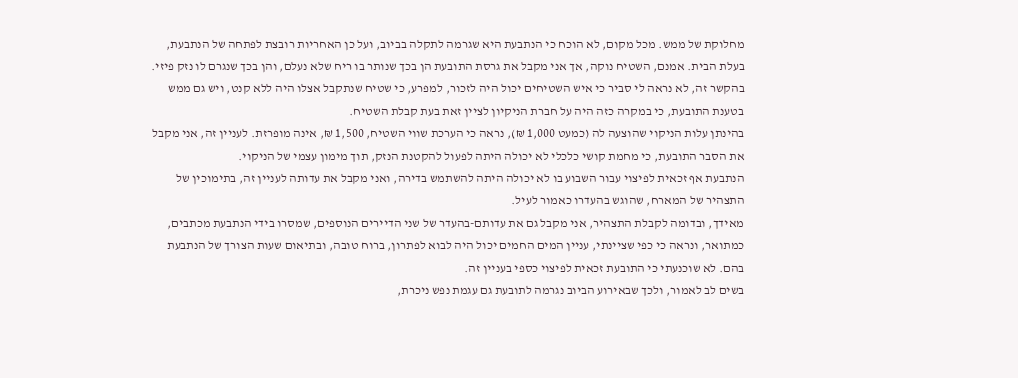מחלוקת של ממש. מכל מקום, לא הוכח כי הנתבעת היא שגרמה לתקלה בביוב, ועל כן האחריות רובצת לפתחה של הנתבעת, בעלת הבית. אמנם, השטיח נוקה, אך אני מקבל את גרסת התובעת הן בכך שנותר בו ריח שלא נעלם, והן בכך שנגרם לו נזק פיזי. בהקשר זה, לא נראה לי סביר כי איש השטיחים יכול היה לזכור, למפרע, כי שטיח שנתקבל אצלו היה ללא קנט, ויש גם ממש בטענת התובעת, כי במקרה כזה היה על חברת הניקיון לציין זאת בעת קבלת השטיח.
בהינתן עלות הניקוי שהוצעה לה (כמעט 1,000 ₪), נראה כי הערכת שווי השטיח, 1,500 ₪, אינה מופרזת. לעניין זה, אני מקבל את הסבר התובעת, כי מחמת קושי כלכלי לא יכולה היתה לפעול להקטנת הנזק, תוך מימון עצמי של הניקוי.
הנתבעת אף זכאית לפיצוי עבור השבוע בו לא יכולה היתה להשתמש בדירה, ואני מקבל את עדותה לעניין זה, בתימוכין של התצהיר של המארח, שהוגש בהעדרו כאמור לעיל.
מאידך, ובדומה לקבלת התצהיר, אני מקבל גם את עדותם-בהעדר של שני הדיירים הנוספים, שמסרו בידי הנתבעת מכתבים, כמתואר, ונראה כי כפי שציינתי, עניין המים החמים יכול היה לבוא לפתרון, ברוח טובה, ובתיאום שעות הצורך של הנתבעת בהם. לא שוכנעתי כי התובעת זכאית לפיצוי כספי בעניין זה.
בשים לב לאמור, ולכך שבאירוע הביוב נגרמה לתובעת גם עגמת נפש ניכרת,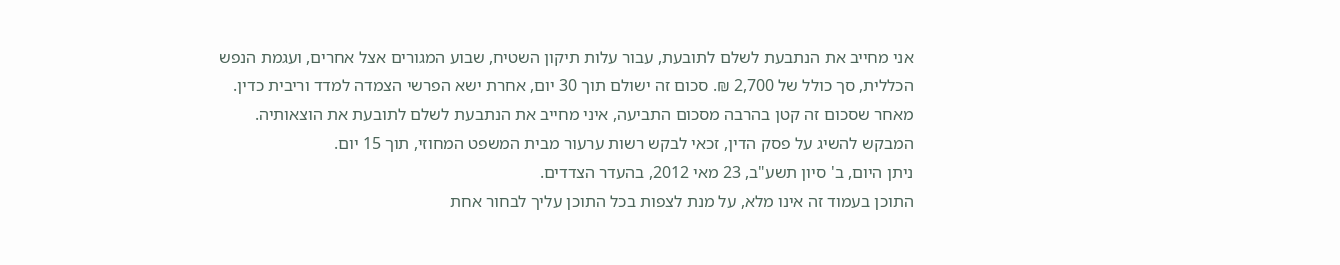אני מחייב את הנתבעת לשלם לתובעת, עבור עלות תיקון השטיח, שבוע המגורים אצל אחרים, ועגמת הנפש הכללית, סך כולל של 2,700 ₪. סכום זה ישולם תוך 30 יום, אחרת ישא הפרשי הצמדה למדד וריבית כדין.
מאחר שסכום זה קטן בהרבה מסכום התביעה, איני מחייב את הנתבעת לשלם לתובעת את הוצאותיה.
המבקש להשיג על פסק הדין, זכאי לבקש רשות ערעור מבית המשפט המחוזי, תוך 15 יום.
ניתן היום, ב' סיון תשע"ב, 23 מאי 2012, בהעדר הצדדים.
התוכן בעמוד זה אינו מלא, על מנת לצפות בכל התוכן עליך לבחור אחת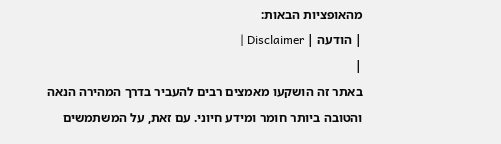מהאופציות הבאות:
| הודעה | Disclaimer |
|
באתר זה הושקעו מאמצים רבים להעביר בדרך המהירה הנאה והטובה ביותר חומר ומידע חיוני. עם זאת, על המשתמשים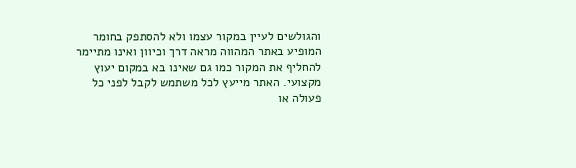והגולשים לעיין במקור עצמו ולא להסתפק בחומר המופיע באתר המהווה מראה דרך וכיוון ואינו מתיימר להחליף את המקור כמו גם שאינו בא במקום יעוץ מקצועי. האתר מייעץ לכל משתמש לקבל לפני כל פעולה או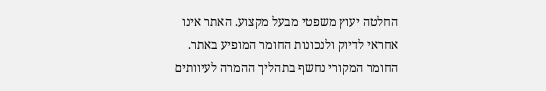החלטה יעוץ משפטי מבעל מקצוע. האתר אינו אחראי לדיוק ולנכונות החומר המופיע באתר. החומר המקורי נחשף בתהליך ההמרה לעיוותים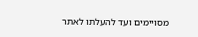מסויימים ועד להעלתו לאתר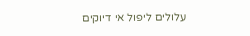עלולים ליפול אי דיוקים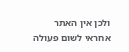ולכן אין האתר אחראי לשום פעולה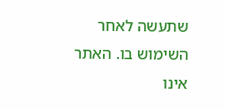שתעשה לאחר השימוש בו. האתר אינו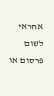אחראי לשום פרסום או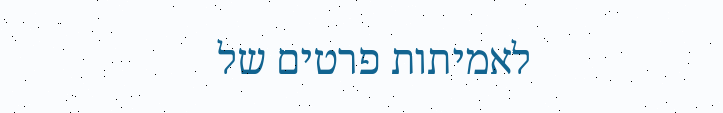לאמיתות פרטים של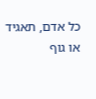כל אדם, תאגיד או גוף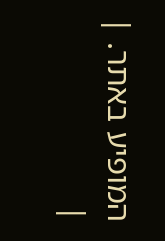המופיע באתר. |
|